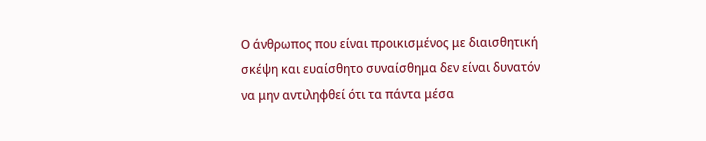Ο άνθρωπος που είναι προικισμένος με διαισθητική σκέψη και ευαίσθητο συναίσθημα δεν είναι δυνατόν να μην αντιληφθεί ότι τα πάντα μέσα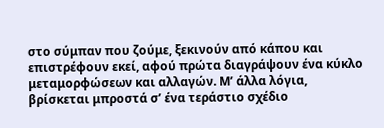στο σύμπαν που ζούμε, ξεκινούν από κάπου και επιστρέφουν εκεί, αφού πρώτα διαγράψουν ένα κύκλο μεταμορφώσεων και αλλαγών. Μ’ άλλα λόγια, βρίσκεται μπροστά σ’ ένα τεράστιο σχέδιο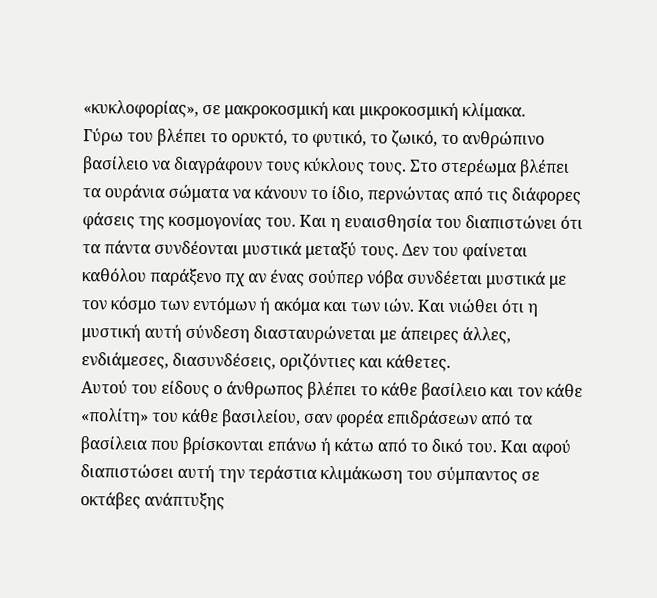«κυκλοφορίας», σε μακροκοσμική και μικροκοσμική κλίμακα.
Γύρω του βλέπει το ορυκτό, το φυτικό, το ζωικό, το ανθρώπινο βασίλειο να διαγράφουν τους κύκλους τους. Στο στερέωμα βλέπει τα ουράνια σώματα να κάνουν το ίδιο, περνώντας από τις διάφορες φάσεις της κοσμογονίας του. Και η ευαισθησία του διαπιστώνει ότι τα πάντα συνδέονται μυστικά μεταξύ τους. Δεν του φαίνεται καθόλου παράξενο πχ αν ένας σούπερ νόβα συνδέεται μυστικά με τον κόσμο των εντόμων ή ακόμα και των ιών. Και νιώθει ότι η μυστική αυτή σύνδεση διασταυρώνεται με άπειρες άλλες, ενδιάμεσες, διασυνδέσεις, οριζόντιες και κάθετες.
Αυτού του είδους ο άνθρωπος βλέπει το κάθε βασίλειο και τον κάθε «πολίτη» του κάθε βασιλείου, σαν φορέα επιδράσεων από τα βασίλεια που βρίσκονται επάνω ή κάτω από το δικό του. Και αφού διαπιστώσει αυτή την τεράστια κλιμάκωση του σύμπαντος σε οκτάβες ανάπτυξης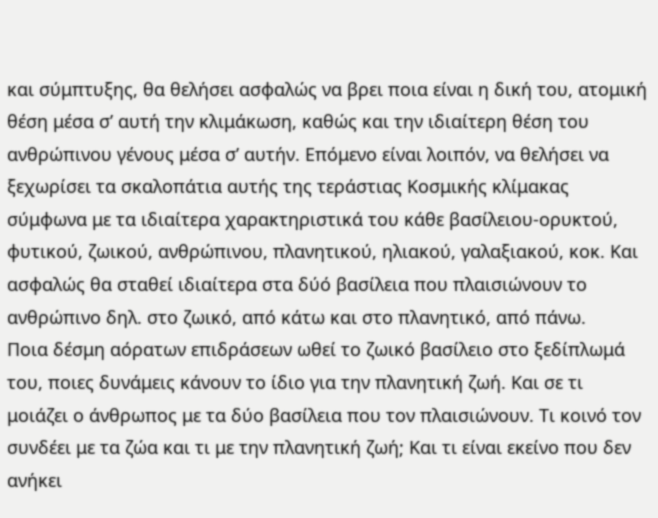και σύμπτυξης, θα θελήσει ασφαλώς να βρει ποια είναι η δική του, ατομική θέση μέσα σ’ αυτή την κλιμάκωση, καθώς και την ιδιαίτερη θέση του ανθρώπινου γένους μέσα σ’ αυτήν. Επόμενο είναι λοιπόν, να θελήσει να ξεχωρίσει τα σκαλοπάτια αυτής της τεράστιας Κοσμικής κλίμακας σύμφωνα με τα ιδιαίτερα χαρακτηριστικά του κάθε βασίλειου-ορυκτού, φυτικού, ζωικού, ανθρώπινου, πλανητικού, ηλιακού, γαλαξιακού, κοκ. Και ασφαλώς θα σταθεί ιδιαίτερα στα δύό βασίλεια που πλαισιώνουν το ανθρώπινο δηλ. στο ζωικό, από κάτω και στο πλανητικό, από πάνω.
Ποια δέσμη αόρατων επιδράσεων ωθεί το ζωικό βασίλειο στο ξεδίπλωμά του, ποιες δυνάμεις κάνουν το ίδιο για την πλανητική ζωή. Και σε τι μοιάζει ο άνθρωπος με τα δύο βασίλεια που τον πλαισιώνουν. Τι κοινό τον συνδέει με τα ζώα και τι με την πλανητική ζωή; Και τι είναι εκείνο που δεν ανήκει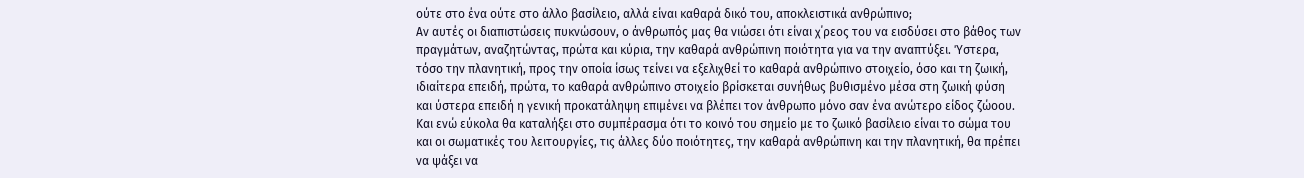ούτε στο ένα ούτε στο άλλο βασίλειο, αλλά είναι καθαρά δικό του, αποκλειστικά ανθρώπινο;
Αν αυτές οι διαπιστώσεις πυκνώσουν, ο άνθρωπός μας θα νιώσει ότι είναι χ΄ρεος του να εισδύσει στο βάθος των πραγμάτων, αναζητώντας, πρώτα και κύρια, την καθαρά ανθρώπινη ποιότητα για να την αναπτύξει. Ύστερα, τόσο την πλανητική, προς την οποία ίσως τείνει να εξελιχθεί το καθαρά ανθρώπινο στοιχείο, όσο και τη ζωική, ιδιαίτερα επειδή, πρώτα, το καθαρά ανθρώπινο στοιχείο βρίσκεται συνήθως βυθισμένο μέσα στη ζωική φύση και ύστερα επειδή η γενική προκατάληψη επιμένει να βλέπει τον άνθρωπο μόνο σαν ένα ανώτερο είδος ζώοου.
Και ενώ εύκολα θα καταλήξει στο συμπέρασμα ότι το κοινό του σημείο με το ζωικό βασίλειο είναι το σώμα του και οι σωματικές του λειτουργίες, τις άλλες δύο ποιότητες, την καθαρά ανθρώπινη και την πλανητική, θα πρέπει να ψάξει να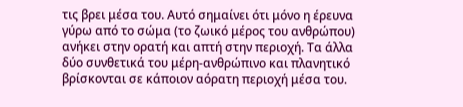τις βρει μέσα του. Αυτό σημαίνει ότι μόνο η έρευνα γύρω από το σώμα (το ζωικό μέρος του ανθρώπου) ανήκει στην ορατή και απτή στην περιοχή. Τα άλλα δύο συνθετικά του μέρη-ανθρώπινο και πλανητικό βρίσκονται σε κάποιον αόρατη περιοχή μέσα του.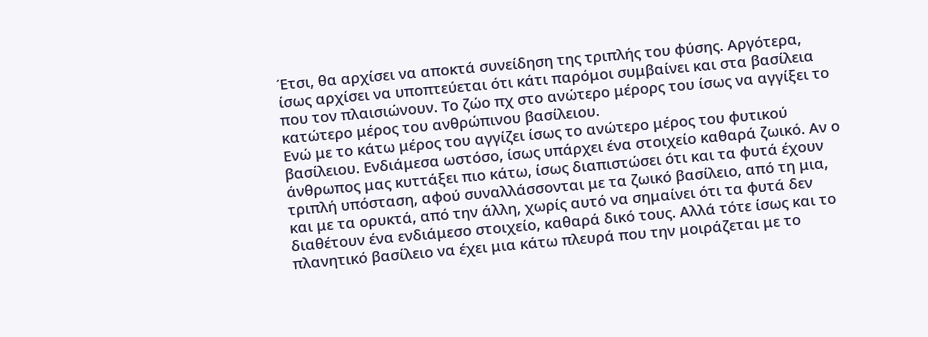Έτσι, θα αρχίσει να αποκτά συνείδηση της τριπλής του φύσης. Αργότερα, ίσως αρχίσει να υποπτεύεται ότι κάτι παρόμοι συμβαίνει και στα βασίλεια που τον πλαισιώνουν. Το ζώο πχ στο ανώτερο μέρορς του ίσως να αγγίξει το κατώτερο μέρος του ανθρώπινου βασίλειου.
Ενώ με το κάτω μέρος του αγγίζει ίσως το ανώτερο μέρος του φυτικού βασίλειου. Ενδιάμεσα ωστόσο, ίσως υπάρχει ένα στοιχείο καθαρά ζωικό. Αν ο άνθρωπος μας κυττάξει πιο κάτω, ίσως διαπιστώσει ότι και τα φυτά έχουν τριπλή υπόσταση, αφού συναλλάσσονται με τα ζωικό βασίλειο, από τη μια, και με τα ορυκτά, από την άλλη, χωρίς αυτό να σημαίνει ότι τα φυτά δεν διαθέτουν ένα ενδιάμεσο στοιχείο, καθαρά δικό τους. Αλλά τότε ίσως και το πλανητικό βασίλειο να έχει μια κάτω πλευρά που την μοιράζεται με το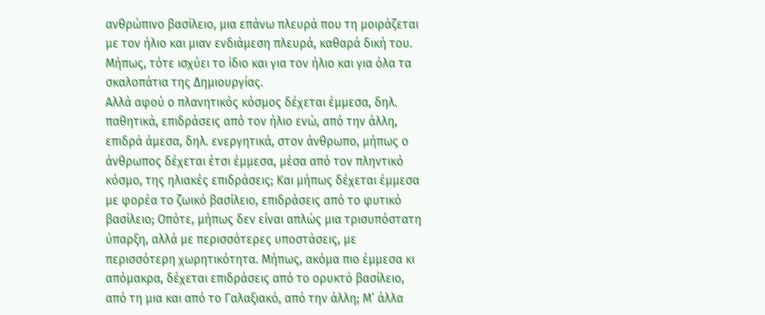ανθρώπινο βασίλειο, μια επάνω πλευρά που τη μοιράζεται με τον ήλιο και μιαν ενδιάμεση πλευρά, καθαρά δική του. Μήπως, τότε ισχύει το ίδιο και για τον ήλιο και για όλα τα σκαλοπάτια της Δημιουργίας.
Αλλά αφού ο πλανητικός κόσμος δέχεται έμμεσα, δηλ. παθητικά, επιδράσεις από τον ήλιο ενώ, από την άλλη, επιδρά άμεσα, δηλ. ενεργητικά, στον άνθρωπο, μήπως ο άνθρωπος δέχεται έτσι έμμεσα, μέσα από τον πληντικό κόσμο, της ηλιακές επιδράσεις; Και μήπως δέχεται έμμεσα με φορέα το ζωικό βασίλειο, επιδράσεις από το φυτικό βασίλειο; Οπότε, μήπως δεν είναι απλώς μια τρισυπόστατη ύπαρξη, αλλά με περισσότερες υποστάσεις, με περισσότερη χωρητικότητα. Μήπως, ακόμα πιο έμμεσα κι απόμακρα, δέχεται επιδράσεις από το ορυκτό βασίλειο, από τη μια και από το Γαλαξιακό, από την άλλη; Μ’ άλλα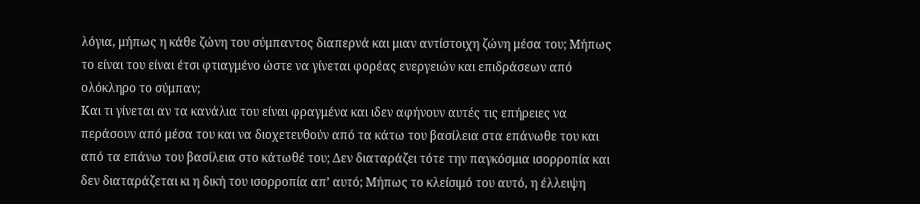λόγια, μήπως η κάθε ζώνη του σύμπαντος διαπερνά και μιαν αντίστοιχη ζώνη μέσα του; Μήπως το είναι του είναι έτσι φτιαγμένο ώστε να γίνεται φορέας ενεργειών και επιδράσεων από ολόκληρο το σύμπαν;
Και τι γίνεται αν τα κανάλια του είναι φραγμένα και ιδεν αφήνουν αυτές τις επήρειες να περάσουν από μέσα του και να διοχετευθούν από τα κάτω του βασίλεια στα επάνωθε του και από τα επάνω του βασίλεια στο κάτωθέ του; Δεν διαταράζει τότε την παγκόσμια ισορροπία και δεν διαταράζεται κι η δική του ισορροπία απ’ αυτό; Μήπως το κλείσιμό του αυτό, η έλλειψη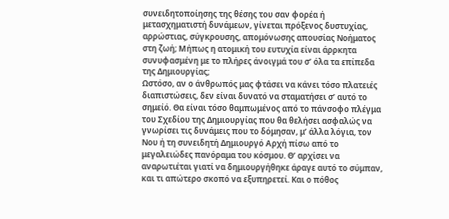συνειδητοποίησης της θέσης του σαν φορέα ή μετασχηματιστή δυνάμεων, γίνεται πρόξενος δυστυχίας, αρρώστιας, σύγκρουσης, απομόνωσης απουσίας Νοήματος στη ζωή; Μήπως η ατομική του ευτυχία είναι άρρκητα συνυφασμένη με το πλήρες άνοιγμά του σ’ όλα τα επίπεδα της Δημιουργίας;
Ωστόσο, αν ο άνθρωπός μας φτάσει να κάνει τόσο πλατειές διαπιστώσεις, δεν είναι δυνατό να σταματήσει σ’ αυτό το σημείό. Θα είναι τόσο θαμπωμένος από το πάνσοφο πλέγμα του Σχεδίου της Δημιουργίας που θα θελήσει ασφαλώς να γνωρίσει τις δυνάμεις που το δόμησαν, μ’ άλλα λόγια, τον Νου ή τη συνειδητή Δημιουργό Αρχή πίσω από το μεγαλειώδες πανόραμα του κόσμου. Θ’ αρχίσει να αναρωτιέται γιατί να δημιουργήθηκε άραγε αυτό το σύμπαν, και τι απώτερο σκοπό να εξυπηρετεί. Και ο πόθος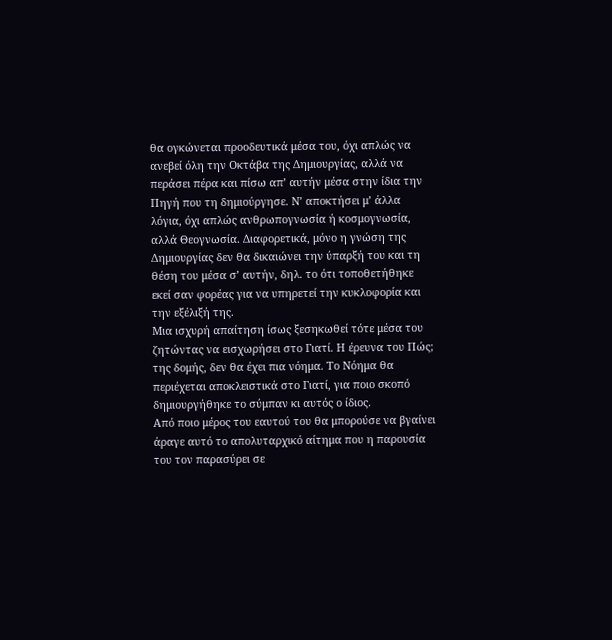θα ογκώνεται προοδευτικά μέσα του, όχι απλώς να ανεβεί όλη την Οκτάβα της Δημιουργίας, αλλά να περάσει πέρα και πίσω απ’ αυτήν μέσα στην ίδια την Πηγή που τη δημιούργησε. Ν’ αποκτήσει μ’ άλλα λόγια, όχι απλώς ανθρωπογνωσία ή κοσμογνωσία, αλλά Θεογνωσία. Διαφορετικά, μόνο η γνώση της Δημιουργίας δεν θα δικαιώνει την ύπαρξή του και τη θέση του μέσα σ’ αυτήν, δηλ. το ότι τοποθετήθηκε εκεί σαν φορέας για να υπηρετεί την κυκλοφορία και την εξέλιξή της.
Μια ισχυρή απαίτηση ίσως ξεσηκωθεί τότε μέσα του ζητώντας να εισχωρήσει στο Γιατί. Η έρευνα του Πώς; της δομής, δεν θα έχει πια νόημα. Το Νόημα θα περιέχεται αποκλειστικά στο Γιατί, για ποιο σκοπό δημιουργήθηκε το σύμπαν κι αυτός ο ίδιος.
Από ποιο μέρος του εαυτού του θα μπορούσε να βγαίνει άραγε αυτό το απολυταρχικό αίτημα που η παρουσία του τον παρασύρει σε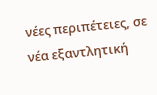νέες περιπέτειες, σε νέα εξαντλητική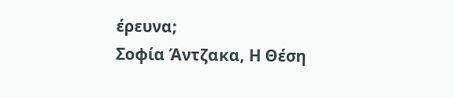έρευνα;
Σοφία Άντζακα, Η Θέση